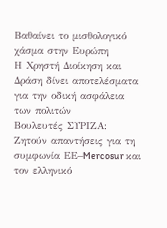Βαθαίνει το μισθολογικό χάσμα στην Ευρώπη
Η Χρηστή Διοίκηση και Δράση δίνει αποτελέσματα για την οδική ασφάλεια των πολιτών
Βουλευτές ΣΥΡΙΖΑ: Ζητούν απαντήσεις για τη συμφωνία ΕΕ–Mercosur και τον ελληνικό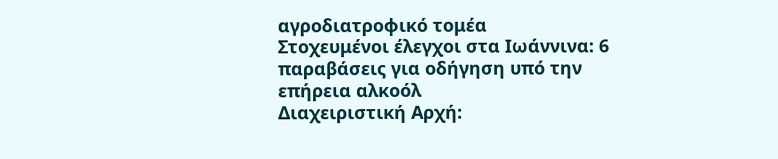αγροδιατροφικό τομέα
Στοχευμένοι έλεγχοι στα Ιωάννινα: 6 παραβάσεις για οδήγηση υπό την επήρεια αλκοόλ
Διαχειριστική Αρχή: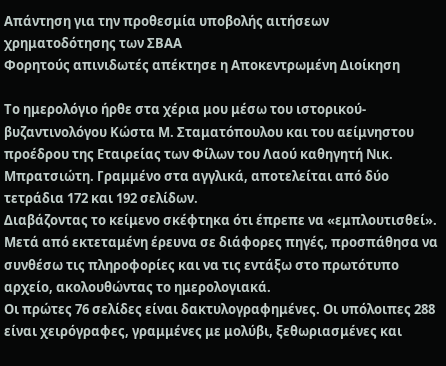Απάντηση για την προθεσμία υποβολής αιτήσεων χρηματοδότησης των ΣΒΑΑ
Φορητούς απινιδωτές απέκτησε η Αποκεντρωμένη Διοίκηση

Το ημερολόγιο ήρθε στα χέρια μου μέσω του ιστορικού-βυζαντινολόγου Κώστα Μ. Σταματόπουλου και του αείμνηστου προέδρου της Εταιρείας των Φίλων του Λαού καθηγητή Νικ. Μπρατσιώτη. Γραμμένο στα αγγλικά, αποτελείται από δύο τετράδια 172 και 192 σελίδων.
Διαβάζοντας το κείμενο σκέφτηκα ότι έπρεπε να «εμπλουτισθεί». Μετά από εκτεταμένη έρευνα σε διάφορες πηγές, προσπάθησα να συνθέσω τις πληροφορίες και να τις εντάξω στο πρωτότυπο αρχείο, ακολουθώντας το ημερολογιακά.
Οι πρώτες 76 σελίδες είναι δακτυλογραφημένες. Οι υπόλοιπες 288 είναι χειρόγραφες, γραμμένες με μολύβι, ξεθωριασμένες και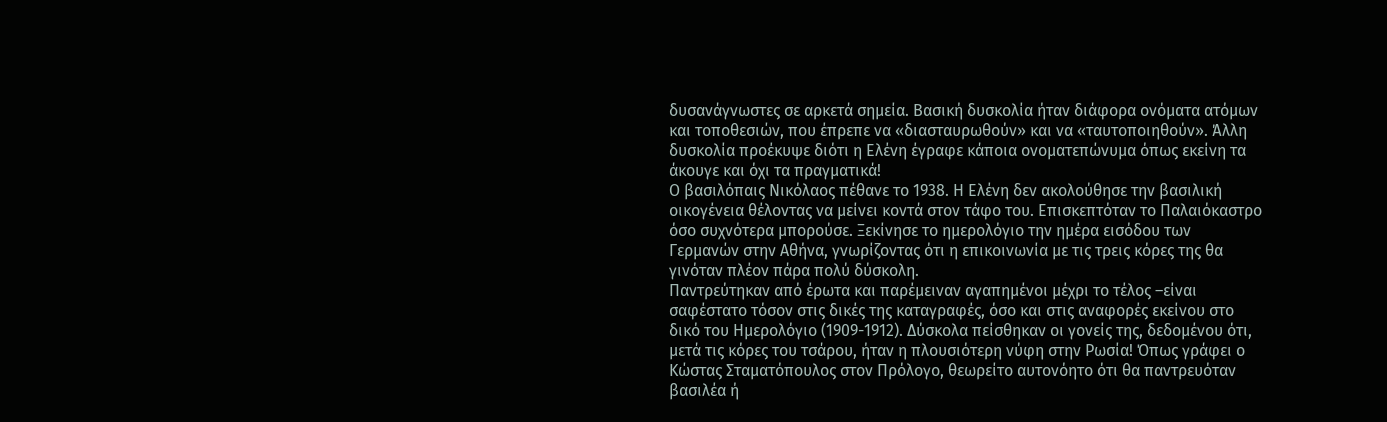δυσανάγνωστες σε αρκετά σημεία. Βασική δυσκολία ήταν διάφορα ονόματα ατόμων και τοποθεσιών, που έπρεπε να «διασταυρωθούν» και να «ταυτοποιηθούν». Άλλη δυσκολία προέκυψε διότι η Ελένη έγραφε κάποια ονοματεπώνυμα όπως εκείνη τα άκουγε και όχι τα πραγματικά!
Ο βασιλόπαις Νικόλαος πέθανε το 1938. Η Ελένη δεν ακολούθησε την βασιλική οικογένεια θέλοντας να μείνει κοντά στον τάφο του. Επισκεπτόταν το Παλαιόκαστρο όσο συχνότερα μπορούσε. Ξεκίνησε το ημερολόγιο την ημέρα εισόδου των Γερμανών στην Αθήνα, γνωρίζοντας ότι η επικοινωνία με τις τρεις κόρες της θα γινόταν πλέον πάρα πολύ δύσκολη.
Παντρεύτηκαν από έρωτα και παρέμειναν αγαπημένοι μέχρι το τέλος –είναι σαφέστατο τόσον στις δικές της καταγραφές, όσο και στις αναφορές εκείνου στο δικό του Ημερολόγιο (1909-1912). Δύσκολα πείσθηκαν οι γονείς της, δεδομένου ότι, μετά τις κόρες του τσάρου, ήταν η πλουσιότερη νύφη στην Ρωσία! Όπως γράφει ο Κώστας Σταματόπουλος στον Πρόλογο, θεωρείτο αυτονόητο ότι θα παντρευόταν βασιλέα ή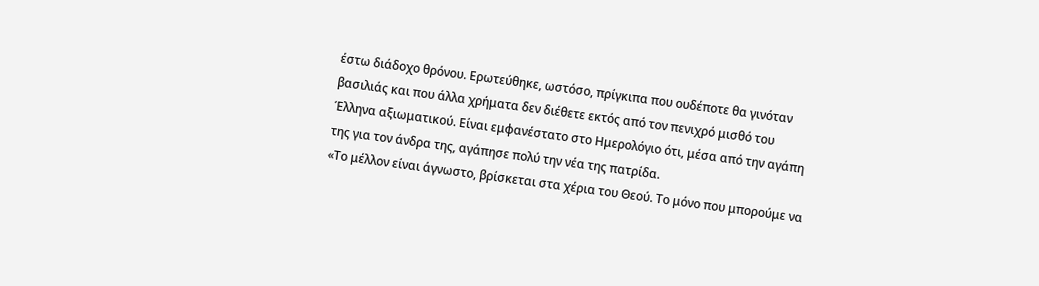έστω διάδοχο θρόνου. Ερωτεύθηκε, ωστόσο, πρίγκιπα που ουδέποτε θα γινόταν βασιλιάς και που άλλα χρήματα δεν διέθετε εκτός από τον πενιχρό μισθό του Έλληνα αξιωματικού. Είναι εμφανέστατο στο Ημερολόγιο ότι, μέσα από την αγάπη της για τον άνδρα της, αγάπησε πολύ την νέα της πατρίδα.
«Το μέλλον είναι άγνωστο, βρίσκεται στα χέρια του Θεού. Το μόνο που μπορούμε να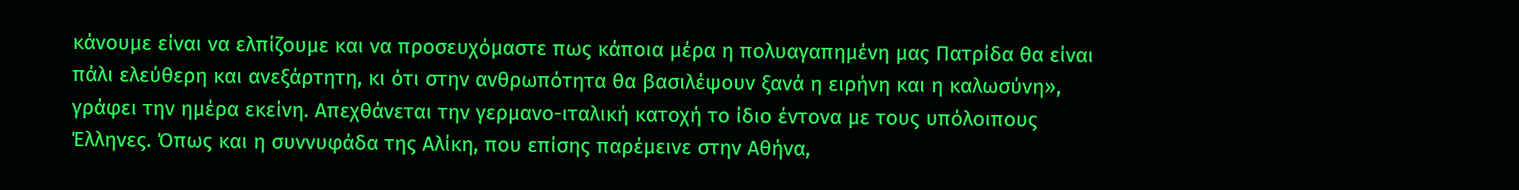κάνουμε είναι να ελπίζουμε και να προσευχόμαστε πως κάποια μέρα η πολυαγαπημένη μας Πατρίδα θα είναι πάλι ελεύθερη και ανεξάρτητη, κι ότι στην ανθρωπότητα θα βασιλέψουν ξανά η ειρήνη και η καλωσύνη», γράφει την ημέρα εκείνη. Απεχθάνεται την γερμανο-ιταλική κατοχή το ίδιο έντονα με τους υπόλοιπους Έλληνες. Όπως και η συννυφάδα της Αλίκη, που επίσης παρέμεινε στην Αθήνα,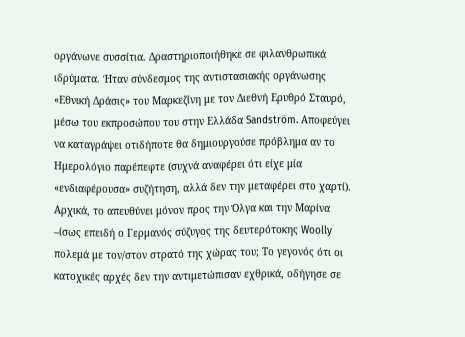οργάνωνε συσσίτια. Δραστηριοποιήθηκε σε φιλανθρωπικά ιδρύματα. Ήταν σύνδεσμος της αντιστασιακής οργάνωσης «Εθνική Δράσις» του Μαρκεζίνη με τον Διεθνή Ερυθρό Σταυρό, μέσω του εκπροσώπου του στην Ελλάδα Sandström. Αποφεύγει να καταγράψει οτιδήποτε θα δημιουργούσε πρόβλημα αν το Ημερολόγιο παρέπεφτε (συχνά αναφέρει ότι είχε μία «ενδιαφέρουσα» συζήτηση, αλλά δεν την μεταφέρει στο χαρτί). Αρχικά, το απευθύνει μόνον προς την Όλγα και την Μαρίνα –ίσως επειδή ο Γερμανός σύζυγος της δευτερότοκης Woolly πολεμά με τον/στον στρατό της χώρας του; Το γεγονός ότι οι κατοχικές αρχές δεν την αντιμετώπισαν εχθρικά, οδήγησε σε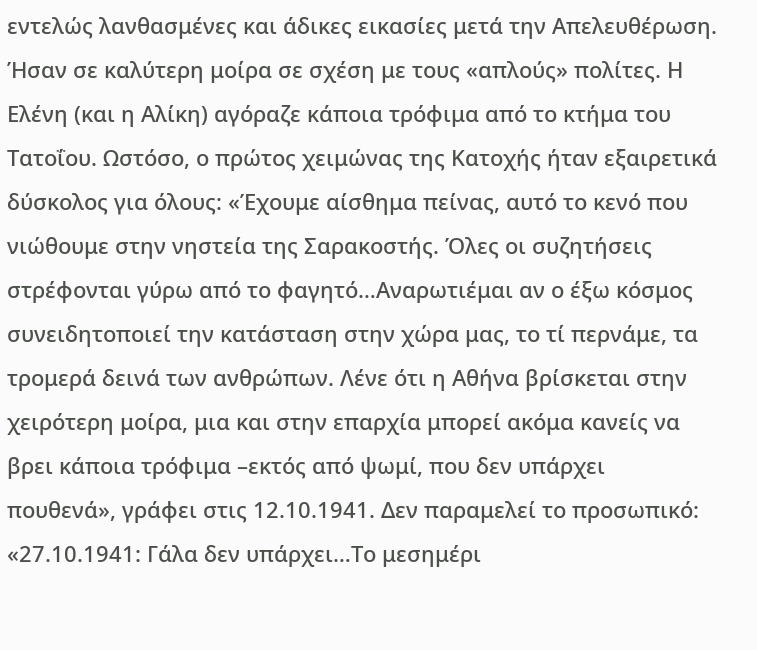εντελώς λανθασμένες και άδικες εικασίες μετά την Απελευθέρωση.
Ήσαν σε καλύτερη μοίρα σε σχέση με τους «απλούς» πολίτες. Η Ελένη (και η Αλίκη) αγόραζε κάποια τρόφιμα από το κτήμα του Τατοΐου. Ωστόσο, ο πρώτος χειμώνας της Κατοχής ήταν εξαιρετικά δύσκολος για όλους: «Έχουμε αίσθημα πείνας, αυτό το κενό που νιώθουμε στην νηστεία της Σαρακοστής. Όλες οι συζητήσεις στρέφονται γύρω από το φαγητό…Αναρωτιέμαι αν ο έξω κόσμος συνειδητοποιεί την κατάσταση στην χώρα μας, το τί περνάμε, τα τρομερά δεινά των ανθρώπων. Λένε ότι η Αθήνα βρίσκεται στην χειρότερη μοίρα, μια και στην επαρχία μπορεί ακόμα κανείς να βρει κάποια τρόφιμα –εκτός από ψωμί, που δεν υπάρχει πουθενά», γράφει στις 12.10.1941. Δεν παραμελεί το προσωπικό: «27.10.1941: Γάλα δεν υπάρχει…Το μεσημέρι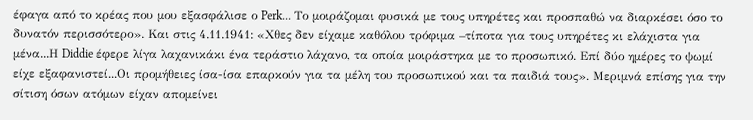έφαγα από το κρέας που μου εξασφάλισε ο Perk... Το μοιράζομαι φυσικά με τους υπηρέτες και προσπαθώ να διαρκέσει όσο το δυνατόν περισσότερο». Και στις 4.11.1941: «Χθες δεν είχαμε καθόλου τρόφιμα –τίποτα για τους υπηρέτες κι ελάχιστα για μένα...Η Diddie έφερε λίγα λαχανικάκι ένα τεράστιο λάχανο, τα οποία μοιράστηκα με το προσωπικό. Επί δύο ημέρες το ψωμί είχε εξαφανιστεί...Οι προμήθειες ίσα-ίσα επαρκούν για τα μέλη του προσωπικού και τα παιδιά τους». Μεριμνά επίσης για την σίτιση όσων ατόμων είχαν απομείνει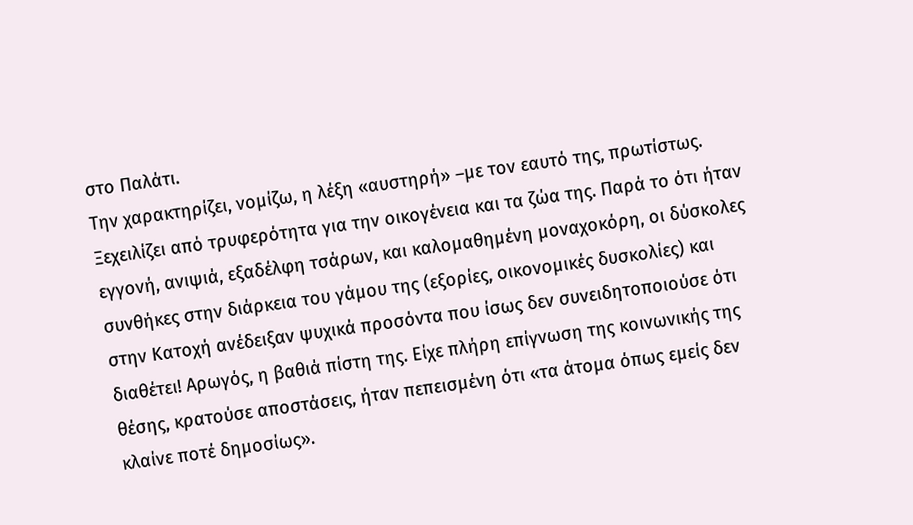στο Παλάτι.
Την χαρακτηρίζει, νομίζω, η λέξη «αυστηρή» –με τον εαυτό της, πρωτίστως. Ξεχειλίζει από τρυφερότητα για την οικογένεια και τα ζώα της. Παρά το ότι ήταν εγγονή, ανιψιά, εξαδέλφη τσάρων, και καλομαθημένη μοναχοκόρη, οι δύσκολες συνθήκες στην διάρκεια του γάμου της (εξορίες, οικονομικές δυσκολίες) και στην Κατοχή ανέδειξαν ψυχικά προσόντα που ίσως δεν συνειδητοποιούσε ότι διαθέτει! Αρωγός, η βαθιά πίστη της. Είχε πλήρη επίγνωση της κοινωνικής της θέσης, κρατούσε αποστάσεις, ήταν πεπεισμένη ότι «τα άτομα όπως εμείς δεν κλαίνε ποτέ δημοσίως».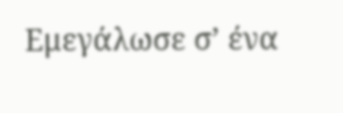Εμεγάλωσε σ’ ένα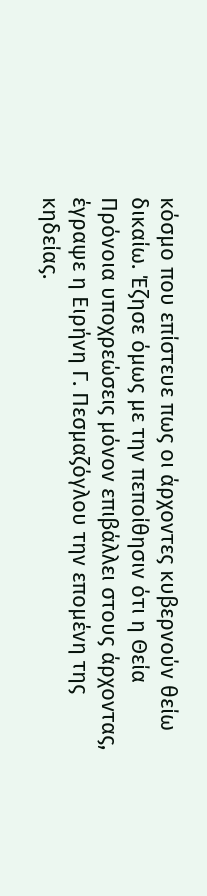κόσμο που επίστευε πως οι άρχοντες κυβερνούν θείω δικαίω. Έζησε όμως με την πεποίθησιν ότι η Θεία Πρόνοια υποχρεώσεις μόνον επιβάλλει στους άρχοντας, έγραψε η Ειρήνη Γ. Πεσμαζόγλου την επομένη της κηδείας.